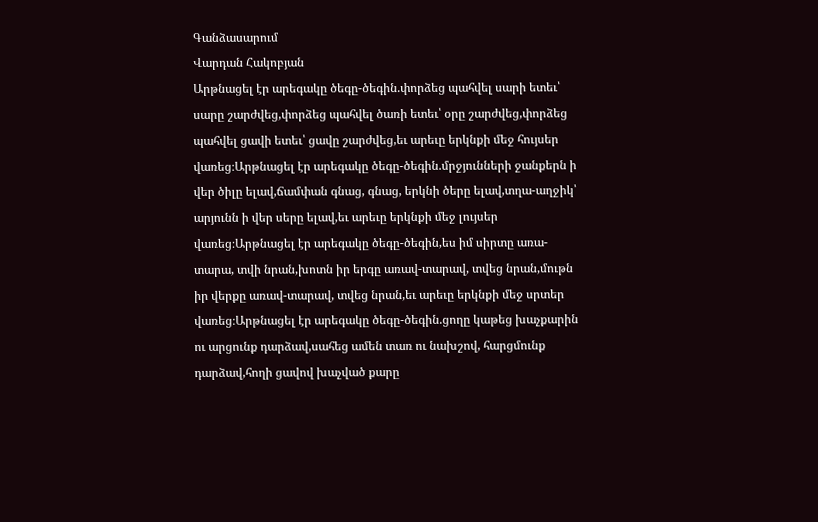Գանձասարում
Վարդան Հակոբյան
Արթնացել էր արեգակը ծեգը-ծեգին.փորձեց պահվել սարի ետեւ՝ սարը շարժվեց,փորձեց պահվել ծառի ետեւ՝ օրը շարժվեց,փորձեց պահվել ցավի ետեւ՝ ցավը շարժվեց,եւ արեւը երկնքի մեջ հույսեր վառեց։Արթնացել էր արեգակը ծեգը-ծեգին.մրջյունների ջանքերն ի վեր ծիլը ելավ,ճամփան գնաց, գնաց, երկնի ծերը ելավ,տղա-աղջիկ՝ արյունն ի վեր սերը ելավ,եւ արեւը երկնքի մեջ լույսեր վառեց։Արթնացել էր արեգակը ծեգը-ծեգին,ես իմ սիրտը առա-տարա, տվի նրան,խոտն իր երգը առավ-տարավ, տվեց նրան,մութն իր վերքը առավ-տարավ, տվեց նրան,եւ արեւը երկնքի մեջ սրտեր վառեց։Արթնացել էր արեգակը ծեգը-ծեգին.ցողը կաթեց խաչքարին ու արցունք դարձավ,սահեց ամեն տառ ու նախշով, հարցմունք դարձավ,հողի ցավով խաչված քարը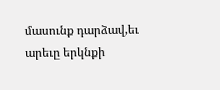մասունք դարձավ,եւ արեւը երկնքի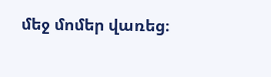մեջ մոմեր վառեց։